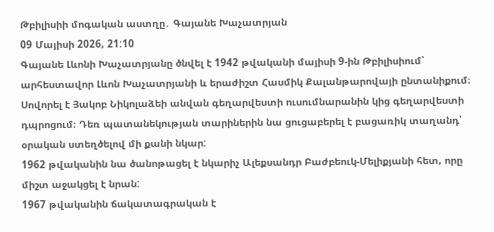Թբիլիսիի մոգական աստղը․ Գայանե Խաչատրյան
09 Մայիսի 2026, 21:10
Գայանե Լևոնի Խաչատրյանը ծնվել է 1942 թվականի մայիսի 9-ին Թբիլիսիում՝ արհեստավոր Լևոն Խաչատրյանի և երաժիշտ Հասմիկ Քալանթարովայի ընտանիքում։ Սովորել է Յակոբ Նիկոլաձեի անվան գեղարվեստի ուսումնարանին կից գեղարվեստի դպրոցում։ Դեռ պատանեկության տարիներին նա ցուցաբերել է բացառիկ տաղանդ՝ օրական ստեղծելով մի քանի նկար:
1962 թվականին նա ծանոթացել է նկարիչ Ալեքսանդր Բաժբեուկ-Մելիքյանի հետ, որը միշտ աջակցել է նրան:
1967 թվականին ճակատագրական է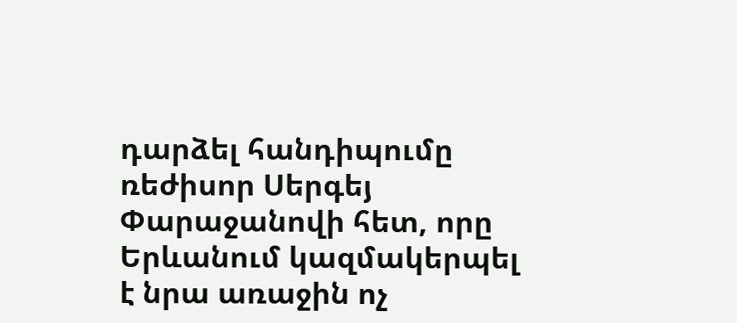դարձել հանդիպումը ռեժիսոր Սերգեյ Փարաջանովի հետ, որը Երևանում կազմակերպել է նրա առաջին ոչ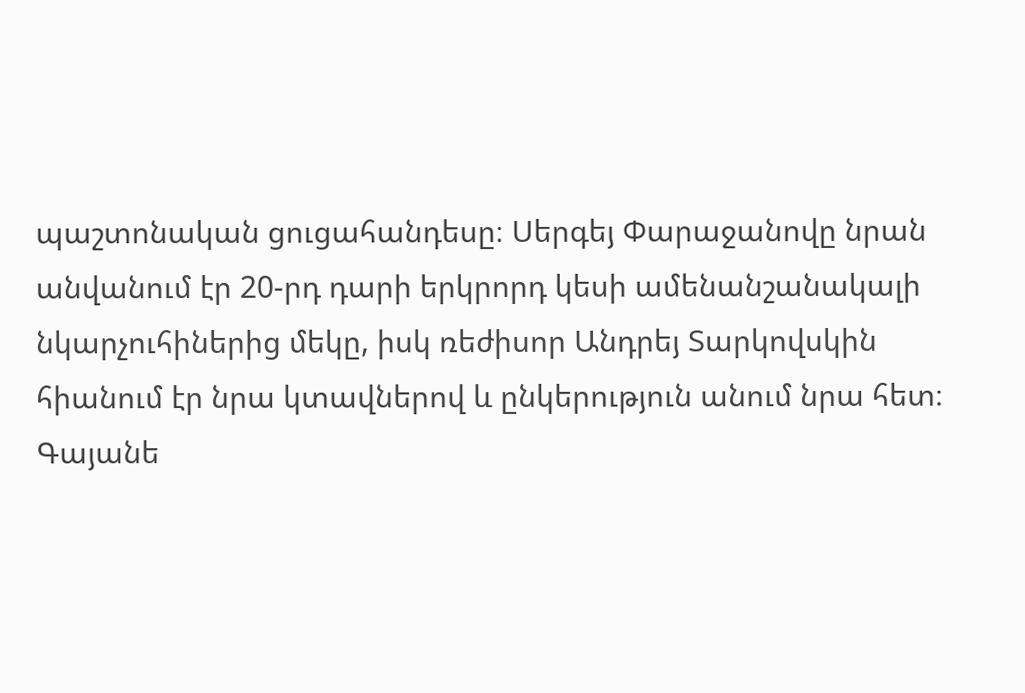պաշտոնական ցուցահանդեսը։ Սերգեյ Փարաջանովը նրան անվանում էր 20-րդ դարի երկրորդ կեսի ամենանշանակալի նկարչուհիներից մեկը, իսկ ռեժիսոր Անդրեյ Տարկովսկին հիանում էր նրա կտավներով և ընկերություն անում նրա հետ։
Գայանե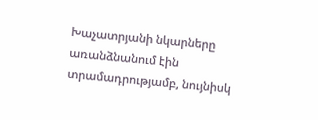Խաչատրյանի նկարները առանձնանում էին տրամադրությամբ, նույնիսկ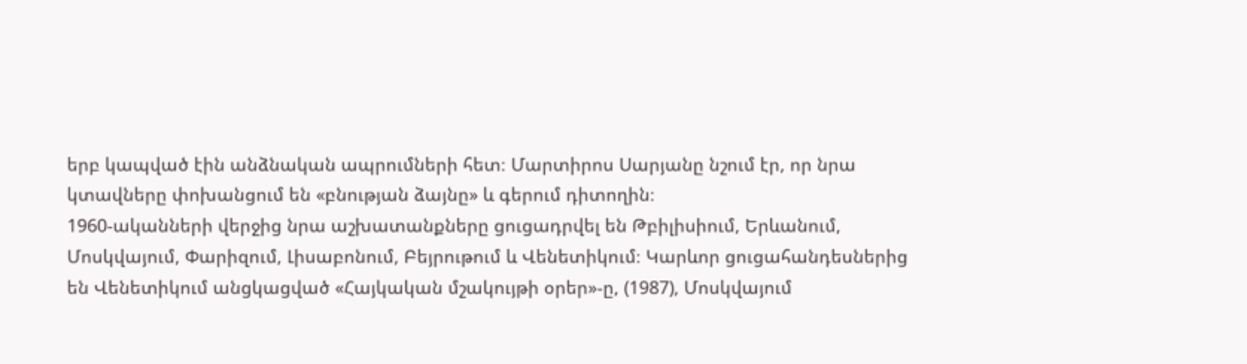երբ կապված էին անձնական ապրումների հետ։ Մարտիրոս Սարյանը նշում էր, որ նրա կտավները փոխանցում են «բնության ձայնը» և գերում դիտողին։
1960-ականների վերջից նրա աշխատանքները ցուցադրվել են Թբիլիսիում, Երևանում, Մոսկվայում, Փարիզում, Լիսաբոնում, Բեյրութում և Վենետիկում։ Կարևոր ցուցահանդեսներից են Վենետիկում անցկացված «Հայկական մշակույթի օրեր»-ը, (1987), Մոսկվայում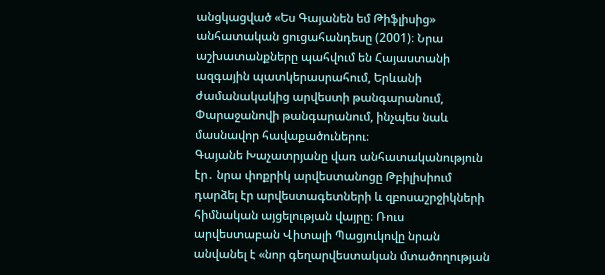անցկացված «Ես Գայանեն եմ Թիֆլիսից» անհատական ցուցահանդեսը (2001)։ Նրա աշխատանքները պահվում են Հայաստանի ազգային պատկերասրահում, Երևանի ժամանակակից արվեստի թանգարանում, Փարաջանովի թանգարանում, ինչպես նաև մասնավոր հավաքածուներու։
Գայանե Խաչատրյանը վառ անհատականություն էր․ նրա փոքրիկ արվեստանոցը Թբիլիսիում դարձել էր արվեստագետների և զբոսաշրջիկների հիմնական այցելության վայրը։ Ռուս արվեստաբան Վիտալի Պացյուկովը նրան անվանել է «նոր գեղարվեստական մտածողության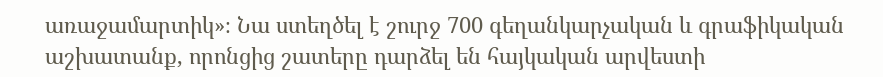առաջամարտիկ»։ Նա ստեղծել է շուրջ 700 գեղանկարչական և գրաֆիկական աշխատանք, որոնցից շատերը դարձել են հայկական արվեստի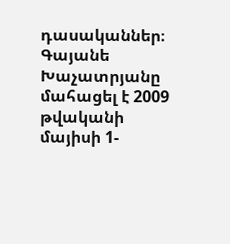դասականներ։
Գայանե Խաչատրյանը մահացել է 2009 թվականի մայիսի 1-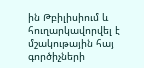ին Թբիլիսիում և հուղարկավորվել է մշակութային հայ գործիչների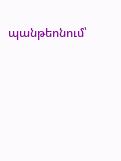պանթեոնում՝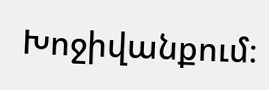Խոջիվանքում։